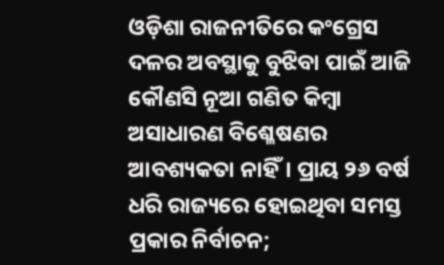ଓଡ଼ିଶା ରାଜନୀତିରେ କଂଗ୍ରେସ ଦଳର ଅବସ୍ଥାକୁ ବୁଝିବା ପାଇଁ ଆଜି କୌଣସି ନୂଆ ଗଣିତ କିମ୍ବା ଅସାଧାରଣ ବିଶ୍ଳେଷଣର ଆବଶ୍ୟକତା ନାହିଁ। ପ୍ରାୟ ୨୬ ବର୍ଷ ଧରି ରାଜ୍ୟରେ ହୋଇଥିବା ସମସ୍ତ ପ୍ରକାର ନିର୍ବାଚନ;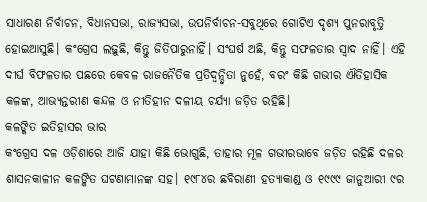ସାଧାରଣ ନିର୍ବାଚନ, ବିଧାନସଭା, ରାଜ୍ୟସଭା, ଉପନିର୍ବାଚନ-ସବୁଥିରେ ଗୋଟିଏ ଦୃଶ୍ୟ ପୁନରାବୃତ୍ତି ହୋଇଆସୁଛି। କଂଗ୍ରେସ ଲଢ଼ୁଛି, କିନ୍ତୁ ଜିତିପାରୁନାହିଁ। ସଂଘର୍ଷ ଅଛି, କିନ୍ତୁ ସଫଳତାର ସ୍ୱାଦ ନାହିଁ। ଏହି ଦୀର୍ଘ ବିଫଳତାର ପଛରେ କେବଳ ରାଜନୈତିକ ପ୍ରତିଦ୍ୱନ୍ଦ୍ୱିତା ନୁହେଁ, ବରଂ କିଛି ଗଭୀର ଐତିହାସିକ କଳଙ୍କ, ଆଭ୍ୟନ୍ତରୀଣ କନ୍ଦଳ ଓ ନୀତିହୀନ ଦଳୀୟ ଚର୍ଯ୍ୟା ଜଡ଼ିତ ରହିଛି।
କଳଙ୍କିତ ଇତିହାସର ଭାର
କଂଗ୍ରେସ ଦଳ ଓଡ଼ିଶାରେ ଆଜି ଯାହା କିଛି ଭୋଗୁଛି, ତାହାର ମୂଳ ଗଭୀରଭାବେ ଜଡ଼ିତ ରହିଛି ଦଳର ଶାସନକାଳୀନ କଳଙ୍କିତ ଘଟଣାମାନଙ୍କ ସହ। ୧୯୮୪ର ଛବିରାଣୀ ହତ୍ୟାକାଣ୍ଡ ଓ ୧୯୯୯ ଜାନୁଆରୀ ୯ର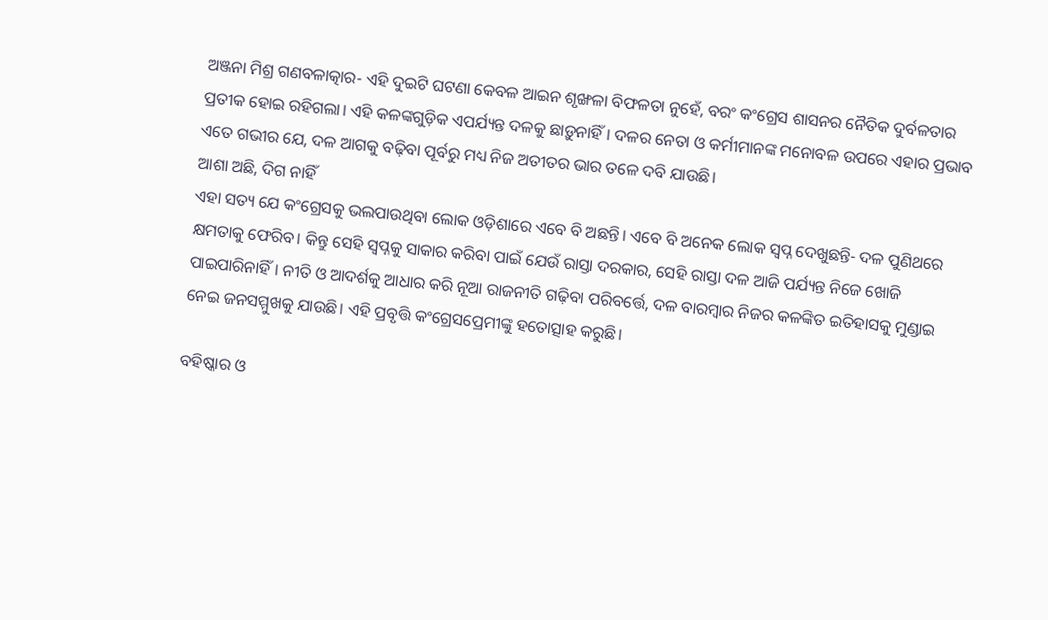ଅଞ୍ଜନା ମିଶ୍ର ଗଣବଳାତ୍କାର- ଏହି ଦୁଇଟି ଘଟଣା କେବଳ ଆଇନ ଶୃଙ୍ଖଳା ବିଫଳତା ନୁହେଁ, ବରଂ କଂଗ୍ରେସ ଶାସନର ନୈତିକ ଦୁର୍ବଳତାର ପ୍ରତୀକ ହୋଇ ରହିଗଲା। ଏହି କଳଙ୍କଗୁଡ଼ିକ ଏପର୍ଯ୍ୟନ୍ତ ଦଳକୁ ଛାଡ଼ୁନାହିଁ। ଦଳର ନେତା ଓ କର୍ମୀମାନଙ୍କ ମନୋବଳ ଉପରେ ଏହାର ପ୍ରଭାବ ଏତେ ଗଭୀର ଯେ, ଦଳ ଆଗକୁ ବଢ଼ିବା ପୂର୍ବରୁ ମଧ୍ୟ ନିଜ ଅତୀତର ଭାର ତଳେ ଦବି ଯାଉଛି।
ଆଶା ଅଛି, ଦିଗ ନାହିଁ
ଏହା ସତ୍ୟ ଯେ କଂଗ୍ରେସକୁ ଭଲପାଉଥିବା ଲୋକ ଓଡ଼ିଶାରେ ଏବେ ବି ଅଛନ୍ତି। ଏବେ ବି ଅନେକ ଲୋକ ସ୍ୱପ୍ନ ଦେଖୁଛନ୍ତି- ଦଳ ପୁଣିଥରେ କ୍ଷମତାକୁ ଫେରିବ। କିନ୍ତୁ ସେହି ସ୍ୱପ୍ନକୁ ସାକାର କରିବା ପାଇଁ ଯେଉଁ ରାସ୍ତା ଦରକାର, ସେହି ରାସ୍ତା ଦଳ ଆଜି ପର୍ଯ୍ୟନ୍ତ ନିଜେ ଖୋଜି ପାଇପାରିନାହିଁ। ନୀତି ଓ ଆଦର୍ଶକୁ ଆଧାର କରି ନୂଆ ରାଜନୀତି ଗଢ଼ିବା ପରିବର୍ତ୍ତେ, ଦଳ ବାରମ୍ବାର ନିଜର କଳଙ୍କିତ ଇତିହାସକୁ ମୁଣ୍ଡାଇ ନେଇ ଜନସମ୍ମୁଖକୁ ଯାଉଛି। ଏହି ପ୍ରବୃତ୍ତି କଂଗ୍ରେସପ୍ରେମୀଙ୍କୁ ହତୋତ୍ସାହ କରୁଛି।

ବହିଷ୍କାର ଓ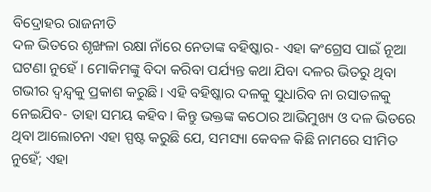ବିଦ୍ରୋହର ରାଜନୀତି
ଦଳ ଭିତରେ ଶୃଙ୍ଖଳା ରକ୍ଷା ନାଁରେ ନେତାଙ୍କ ବହିଷ୍କାର- ଏହା କଂଗ୍ରେସ ପାଇଁ ନୂଆ ଘଟଣା ନୁହେଁ। ମୋକିମଙ୍କୁ ବିଦା କରିବା ପର୍ଯ୍ୟନ୍ତ କଥା ଯିବା ଦଳର ଭିତରୁ ଥିବା ଗଭୀର ଦ୍ୱନ୍ଦ୍ୱକୁ ପ୍ରକାଶ କରୁଛି। ଏହି ବହିଷ୍କାର ଦଳକୁ ସୁଧାରିବ ନା ରସାତଳକୁ ନେଇଯିବ- ତାହା ସମୟ କହିବ। କିନ୍ତୁ ଭକ୍ତଙ୍କ କଠୋର ଆଭିମୁଖ୍ୟ ଓ ଦଳ ଭିତରେ ଥିବା ଆଲୋଚନା ଏହା ସ୍ପଷ୍ଟ କରୁଛି ଯେ, ସମସ୍ୟା କେବଳ କିଛି ନାମରେ ସୀମିତ ନୁହେଁ; ଏହା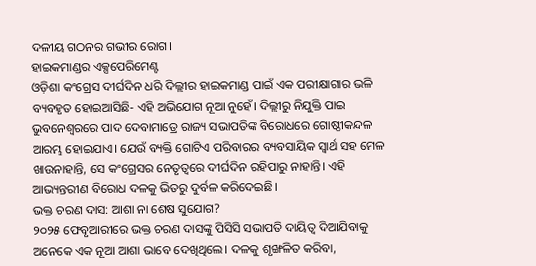ଦଳୀୟ ଗଠନର ଗଭୀର ରୋଗ।
ହାଇକମାଣ୍ଡର ଏକ୍ସପେରିମେଣ୍ଟ
ଓଡ଼ିଶା କଂଗ୍ରେସ ଦୀର୍ଘଦିନ ଧରି ଦିଲ୍ଲୀର ହାଇକମାଣ୍ଡ ପାଇଁ ଏକ ପରୀକ୍ଷାଗାର ଭଳି ବ୍ୟବହୃତ ହୋଇଆସିଛି- ଏହି ଅଭିଯୋଗ ନୂଆ ନୁହେଁ। ଦିଲ୍ଲୀରୁ ନିଯୁକ୍ତି ପାଇ ଭୁବନେଶ୍ୱରରେ ପାଦ ଦେବାମାତ୍ରେ ରାଜ୍ୟ ସଭାପତିଙ୍କ ବିରୋଧରେ ଗୋଷ୍ଠୀକନ୍ଦଳ ଆରମ୍ଭ ହୋଇଯାଏ। ଯେଉଁ ବ୍ୟକ୍ତି ଗୋଟିଏ ପରିବାରର ବ୍ୟବସାୟିକ ସ୍ୱାର୍ଥ ସହ ମେଳ ଖାଉନାହାନ୍ତି, ସେ କଂଗ୍ରେସର ନେତୃତ୍ୱରେ ଦୀର୍ଘଦିନ ରହିପାରୁ ନାହାନ୍ତି। ଏହି ଆଭ୍ୟନ୍ତରୀଣ ବିରୋଧ ଦଳକୁ ଭିତରୁ ଦୁର୍ବଳ କରିଦେଇଛି।
ଭକ୍ତ ଚରଣ ଦାସ: ଆଶା ନା ଶେଷ ସୁଯୋଗ?
୨୦୨୫ ଫେବୃଆରୀରେ ଭକ୍ତ ଚରଣ ଦାସଙ୍କୁ ପିସିସି ସଭାପତି ଦାୟିତ୍ୱ ଦିଆଯିବାକୁ ଅନେକେ ଏକ ନୂଆ ଆଶା ଭାବେ ଦେଖିଥିଲେ। ଦଳକୁ ଶୃଙ୍ଖଳିତ କରିବା,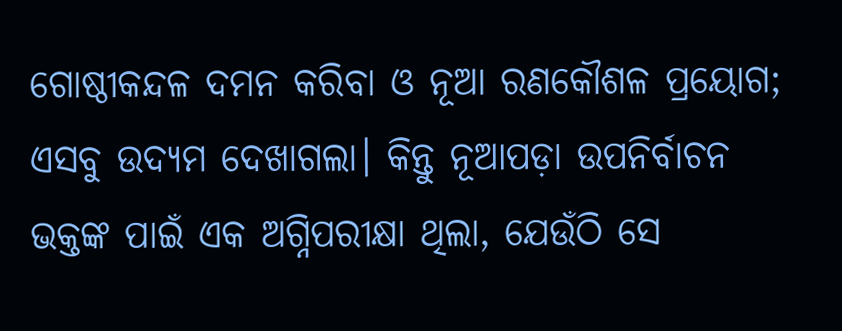ଗୋଷ୍ଠୀକନ୍ଦଳ ଦମନ କରିବା ଓ ନୂଆ ରଣକୌଶଳ ପ୍ରୟୋଗ; ଏସବୁ ଉଦ୍ୟମ ଦେଖାଗଲା। କିନ୍ତୁ ନୂଆପଡ଼ା ଉପନିର୍ବାଚନ ଭକ୍ତଙ୍କ ପାଇଁ ଏକ ଅଗ୍ନିପରୀକ୍ଷା ଥିଲା, ଯେଉଁଠି ସେ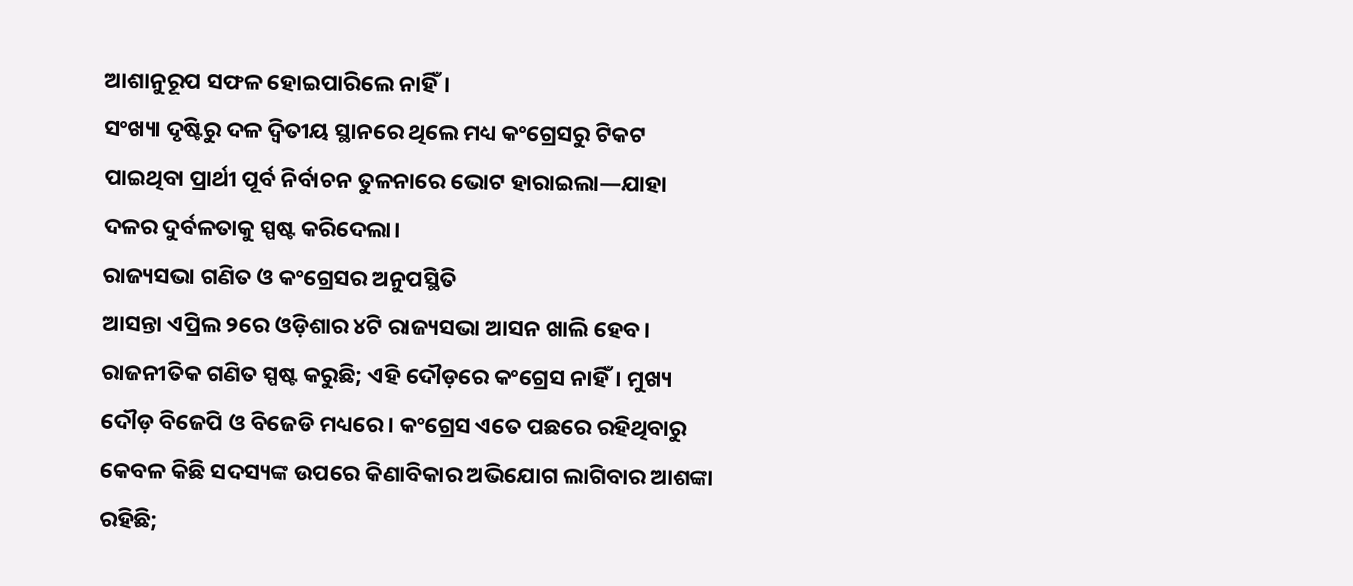ଆଶାନୁରୂପ ସଫଳ ହୋଇପାରିଲେ ନାହିଁ।
ସଂଖ୍ୟା ଦୃଷ୍ଟିରୁ ଦଳ ଦ୍ୱିତୀୟ ସ୍ଥାନରେ ଥିଲେ ମଧ୍ୟ କଂଗ୍ରେସରୁ ଟିକଟ ପାଇଥିବା ପ୍ରାର୍ଥୀ ପୂର୍ବ ନିର୍ବାଚନ ତୁଳନାରେ ଭୋଟ ହାରାଇଲା—ଯାହା ଦଳର ଦୁର୍ବଳତାକୁ ସ୍ପଷ୍ଟ କରିଦେଲା।
ରାଜ୍ୟସଭା ଗଣିତ ଓ କଂଗ୍ରେସର ଅନୁପସ୍ଥିତି
ଆସନ୍ତା ଏପ୍ରିଲ ୨ରେ ଓଡ଼ିଶାର ୪ଟି ରାଜ୍ୟସଭା ଆସନ ଖାଲି ହେବ। ରାଜନୀତିକ ଗଣିତ ସ୍ପଷ୍ଟ କରୁଛି; ଏହି ଦୌଡ଼ରେ କଂଗ୍ରେସ ନାହିଁ। ମୁଖ୍ୟ ଦୌଡ଼ ବିଜେପି ଓ ବିଜେଡି ମଧ୍ୟରେ। କଂଗ୍ରେସ ଏତେ ପଛରେ ରହିଥିବାରୁ କେବଳ କିଛି ସଦସ୍ୟଙ୍କ ଉପରେ କିଣାବିକାର ଅଭିଯୋଗ ଲାଗିବାର ଆଶଙ୍କା ରହିଛି;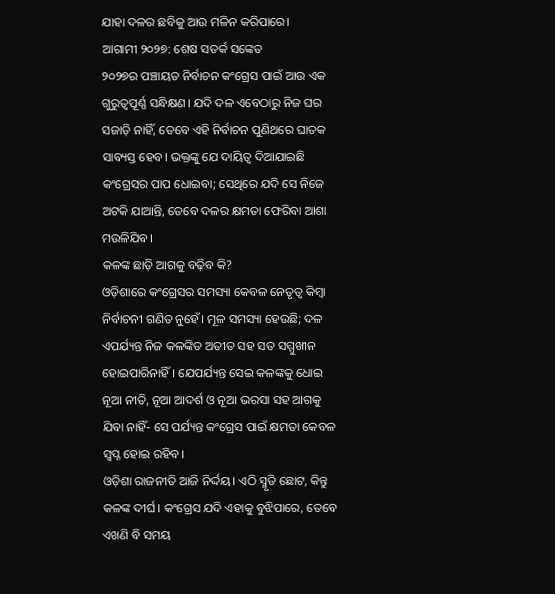ଯାହା ଦଳର ଛବିକୁ ଆଉ ମଳିନ କରିପାରେ।
ଆଗାମୀ ୨୦୨୭: ଶେଷ ସତର୍କ ସଙ୍କେତ
୨୦୨୭ର ପଞ୍ଚାୟତ ନିର୍ବାଚନ କଂଗ୍ରେସ ପାଇଁ ଆଉ ଏକ ଗୁରୁତ୍ୱପୂର୍ଣ୍ଣ ସନ୍ଧିକ୍ଷଣ। ଯଦି ଦଳ ଏବେଠାରୁ ନିଜ ଘର ସଜାଡ଼ି ନାହିଁ, ତେବେ ଏହି ନିର୍ବାଚନ ପୁଣିଥରେ ଘାତକ ସାବ୍ୟସ୍ତ ହେବ। ଭକ୍ତଙ୍କୁ ଯେ ଦାୟିତ୍ୱ ଦିଆଯାଇଛି କଂଗ୍ରେସର ପାପ ଧୋଇବା; ସେଥିରେ ଯଦି ସେ ନିଜେ ଅଟକି ଯାଆନ୍ତି, ତେବେ ଦଳର କ୍ଷମତା ଫେରିବା ଆଶା ମଉଳିଯିବ।
କଳଙ୍କ ଛାଡ଼ି ଆଗକୁ ବଢ଼ିବ କି?
ଓଡ଼ିଶାରେ କଂଗ୍ରେସର ସମସ୍ୟା କେବଳ ନେତୃତ୍ୱ କିମ୍ବା ନିର୍ବାଚନୀ ଗଣିତ ନୁହେଁ। ମୂଳ ସମସ୍ୟା ହେଉଛି; ଦଳ ଏପର୍ଯ୍ୟନ୍ତ ନିଜ କଳଙ୍କିତ ଅତୀତ ସହ ସତ ସମ୍ମୁଖୀନ ହୋଇପାରିନାହିଁ। ଯେପର୍ଯ୍ୟନ୍ତ ସେଇ କଳଙ୍କକୁ ଧୋଇ ନୂଆ ନୀତି, ନୂଆ ଆଦର୍ଶ ଓ ନୂଆ ଭରସା ସହ ଆଗକୁ ଯିବା ନାହିଁ- ସେ ପର୍ଯ୍ୟନ୍ତ କଂଗ୍ରେସ ପାଇଁ କ୍ଷମତା କେବଳ ସ୍ୱପ୍ନ ହୋଇ ରହିବ।
ଓଡ଼ିଶା ରାଜନୀତି ଆଜି ନିର୍ଦ୍ଦୟ। ଏଠି ସ୍ମୃତି ଛୋଟ, କିନ୍ତୁ କଳଙ୍କ ଦୀର୍ଘ। କଂଗ୍ରେସ ଯଦି ଏହାକୁ ବୁଝିପାରେ, ତେବେ ଏଖଣି ବି ସମୟ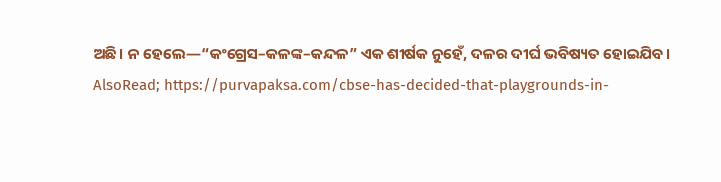ଅଛି। ନ ହେଲେ—“କଂଗ୍ରେସ–କଳଙ୍କ–କନ୍ଦଳ” ଏକ ଶୀର୍ଷକ ନୁହେଁ, ଦଳର ଦୀର୍ଘ ଭବିଷ୍ୟତ ହୋଇଯିବ।
AlsoRead; https://purvapaksa.com/cbse-has-decided-that-playgrounds-in-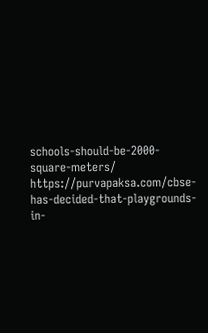schools-should-be-2000-square-meters/
https://purvapaksa.com/cbse-has-decided-that-playgrounds-in-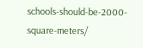schools-should-be-2000-square-meters/